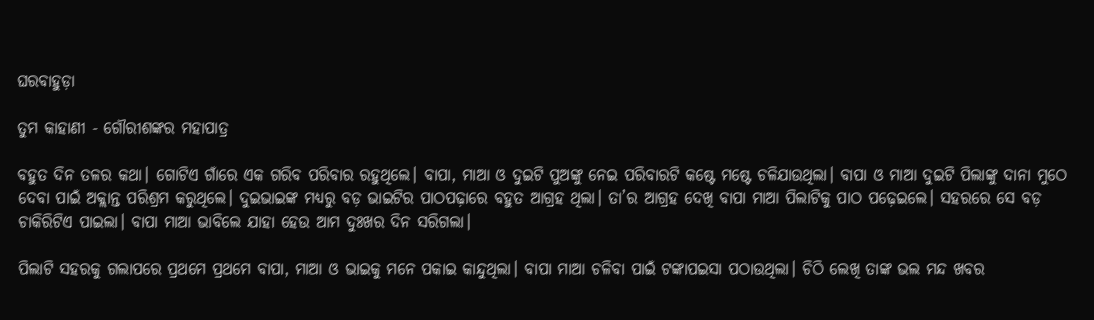ଘରବାହୁଡ଼ା

ତୁମ କାହାଣୀ - ଗୌରୀଶଙ୍କର ମହାପାତ୍ର

ବହୁତ ଦିନ ତଳର କଥା। ଗୋଟିଏ ଗାଁରେ ଏକ ଗରିବ ପରିବାର ରହୁଥିଲେ। ବାପା, ମାଆ ଓ ଦୁଇଟି ପୁଅଙ୍କୁ ନେଇ ପରିବାରଟି କଷ୍ଟେ ମଷ୍ଟେ ଚଳିଯାଉଥିଲା। ବାପା ଓ ମାଆ ଦୁଇଟି ପିଲାଙ୍କୁ ଦାନା ମୁଠେ ଦେବା ପାଇଁ ଅକ୍ଲାନ୍ତ ପରିଶ୍ରମ କରୁଥିଲେ। ଦୁଇଭାଇଙ୍କ ମଧ୍ୟରୁ ବଡ଼ ଭାଇଟିର ପାଠପଢ଼ାରେ ବହୁତ ଆଗ୍ରହ ଥିଲା। ତା’ର ଆଗ୍ରହ ଦେଖି ବାପା ମାଆ ପିଲାଟିକୁ ପାଠ ପଢ଼େଇଲେ। ସହରରେ ସେ ବଡ଼ ଚାକିରିଟିଏ ପାଇଲା। ବାପା ମାଆ ଭାବିଲେ ଯାହା ହେଉ ଆମ ଦୁଃଖର ଦିନ ସରିଗଲା।

ପିଲାଟି ସହରକୁ ଗଲାପରେ ପ୍ରଥମେ ପ୍ରଥମେ ବାପା, ମାଆ ଓ ଭାଇକୁ ମନେ ପକାଇ କାନ୍ଦୁଥିଲା। ବାପା ମାଆ ଚଳିବା ପାଇଁ ଟଙ୍କାପଇସା ପଠାଉଥି‌ଲା। ଚିଠି ଲେଖି ତାଙ୍କ ଭଲ ମନ୍ଦ ଖବର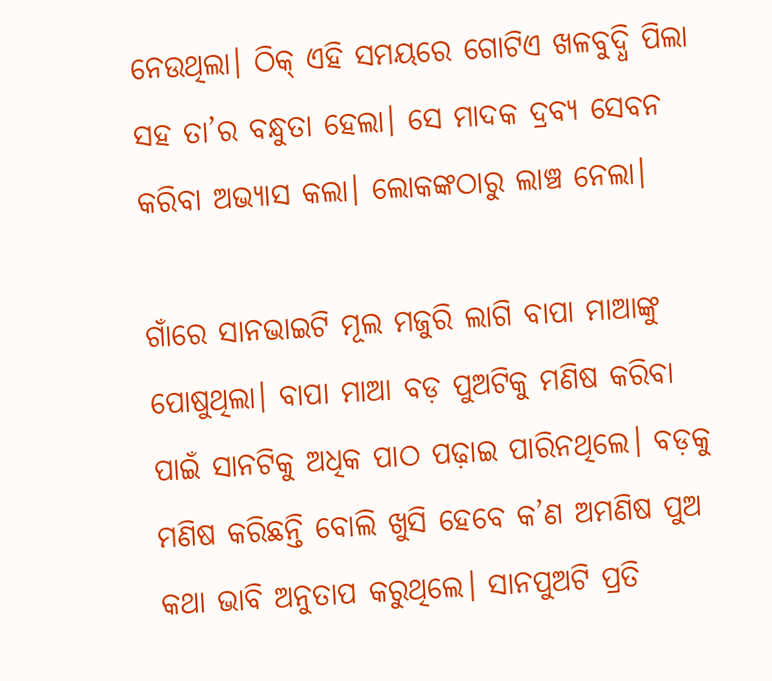ନେଉଥିଲା। ଠିକ୍‌ ଏହି ସମୟରେ ଗୋଟିଏ ଖଳବୁଦ୍ଧି ପିଲା ସହ ତା’ର ବନ୍ଧୁତା ହେଲା। ସେ ମାଦକ ଦ୍ରବ୍ୟ ସେବନ କରିବା ଅଭ୍ୟାସ କଲା। ଲୋକଙ୍କଠାରୁ ଲାଞ୍ଚ ନେଲା।

ଗାଁରେ ସାନଭାଇଟି ମୂଲ ମଜୁରି ଲାଗି ବାପା ମାଆଙ୍କୁ ପୋଷୁଥିଲା। ବାପା ମାଆ ବଡ଼ ପୁଅଟିକୁ ମଣିଷ କରିବା ପାଇଁ ସାନଟିକୁ ଅଧିକ ପାଠ ପଢ଼ାଇ ପାରିନଥିଲେ। ବଡ଼କୁ ମଣିଷ କରିଛନ୍ତି ବୋଲି ଖୁସି ହେବେ କ’ଣ ଅମଣିଷ ପୁଅ କଥା ଭାବି ଅନୁତାପ କରୁଥିଲେ। ସାନପୁଅଟି ପ୍ରତି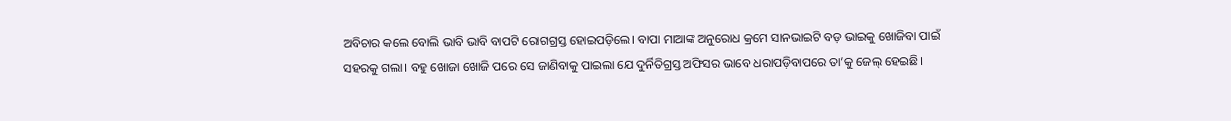ଅବିଚାର କଲେ ବୋଲି ଭାବି ଭାବି ବାପଟି ରୋଗଗ୍ରସ୍ତ ହୋଇପଡ଼ିଲେ। ବାପା ମାଆଙ୍କ ଅନୁରୋଧ କ୍ରମେ ସାନଭାଇଟି ବଡ଼ ଭାଇକୁ ଖୋଜିବା ପାଇଁ ସହରକୁ ଗଲା। ବହୁ ଖୋଜା ଖୋଜି ପରେ ସେ ଜାଣିବାକୁ ପାଇଲା ଯେ ଦୁର୍ନିତିଗ୍ରସ୍ତ ଅଫିସର ଭାବେ ଧରାପଡ଼ିବାପରେ ତା’କୁ ଜେଲ୍‌ ହେଇଛି।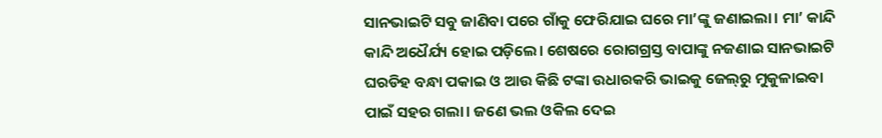ସାନଭାଇଟି ସବୁ ଜାଣିବା ପରେ ଗାଁକୁ ଫେରିଯାଇ ଘରେ ମା’ଙ୍କୁ ଜଣାଇଲା। ମା’ କାନ୍ଦି କାନ୍ଦି ଅଧୈର୍ଯ୍ୟ ହୋଇ ପଡ଼ିଲେ। ଶେଷରେ ରୋଗଗ୍ରସ୍ତ ବାପାଙ୍କୁ ନଜଣାଇ ସାନଭାଇଟି ଘରଡିହ ବନ୍ଧା ପକାଇ ଓ ଆଉ କିଛି ଟଙ୍କା ଉଧାରକରି ଭାଇକୁ ଜେଲ୍‌ରୁ ମୁକୁଳାଇବା ପାଇଁ ସହର ଗଲା। ଜଣେ ଭଲ ଓକିଲ ଦେଇ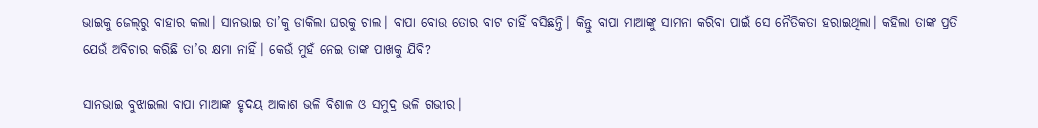ଭାଇକୁ ଜେଲ୍‌ରୁ ବାହାର କଲା। ସାନଭାଇ ତା’କୁ ଡାକିଲା ଘରକୁ ଚାଲ। ବାପା ବୋଉ ତୋର ବାଟ ଚାହିଁ ବସିଛନ୍ତି। କିନ୍ତୁ ବାପା ମାଆଙ୍କୁ ସାମନା କରିବା ପାଇଁ ସେ ନୈତିକତା ହରାଇଥିଲା। କହିଲା ତାଙ୍କ ପ୍ରତି ଯେଉଁ ଅବିଚାର କରିଛି ତା’ର କ୍ଷମା ନାହିଁ। କେଉଁ ମୁହଁ ନେଇ ତାଙ୍କ ପାଖକୁ ଯିବି?

ସାନଭାଇ ବୁଝାଇଲା ବାପା ମାଆଙ୍କ ହୃଦୟ ଆକାଶ ଭଳି ବିଶାଳ ଓ ସମୁଦ୍ର ଭଳି ଗଭୀର।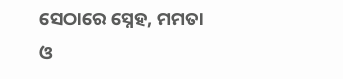ସେଠାରେ ସ୍ନେହ, ମମତା ଓ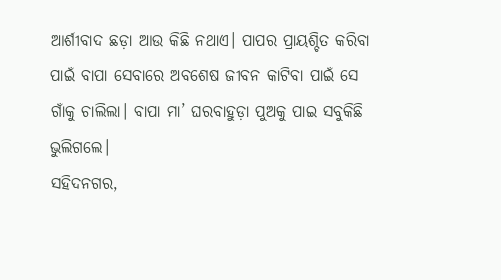ଆର୍ଶୀବାଦ ଛଡ଼ା ଆଉ କିଛି ନଥାଏ। ପାପର ପ୍ରାୟଶ୍ଚିତ କରିବା ପାଇଁ ବାପା ସେବାରେ ଅବଶେଷ ଜୀବନ କାଟିବା ପାଇଁ ସେ ଗାଁକୁ ଚାଲିଲା। ବାପା ମା’ ଘରବାହୁଡ଼ା ପୁଅକୁ ପାଇ ସବୁକିଛି ଭୁଲିଗଲେ।
ସହିଦନଗର,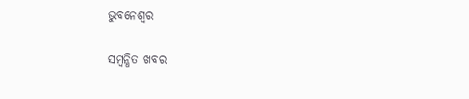ଭୁବନେଶ୍ବର

ସମ୍ବନ୍ଧିତ ଖବର